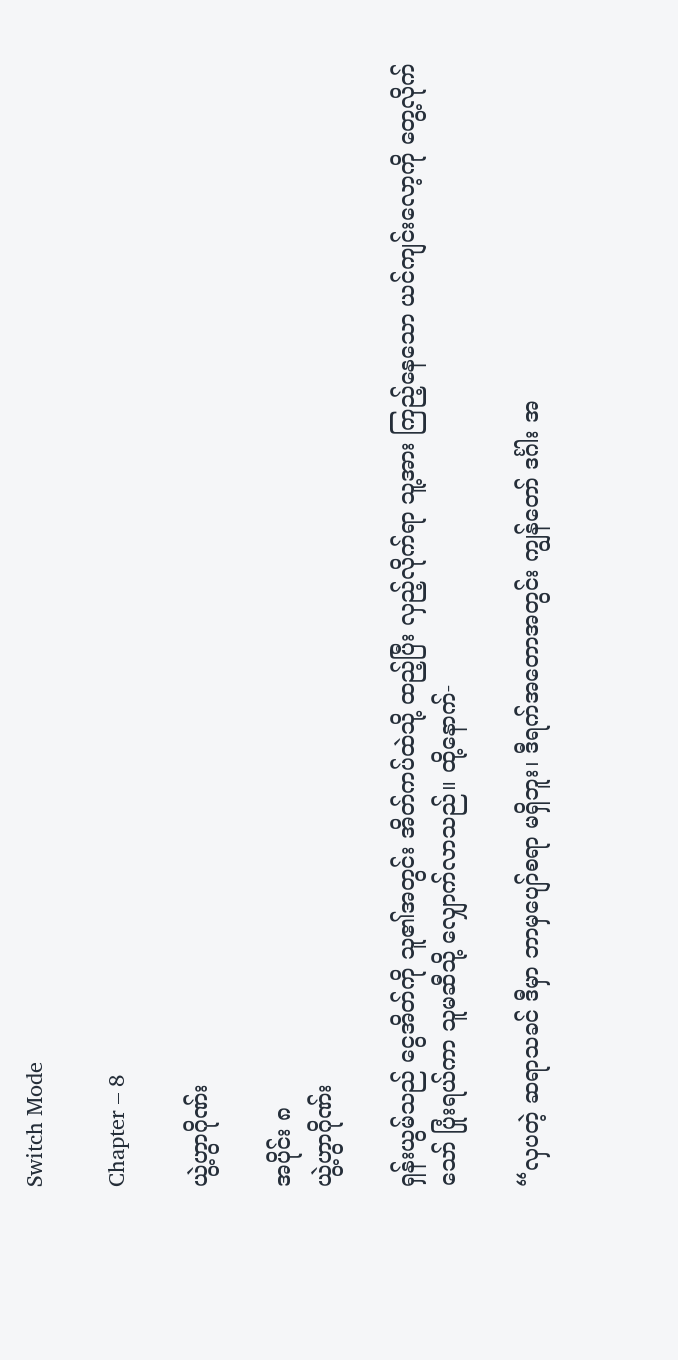Switch Mode

Chapter – 8

ယွဲ့ဟွာဂိုဏ်း

အပိုင်း ၈
ယွဲ့ဟွာဂိုဏ်း

ရှန်းယွမ်သည် ငွေအိတ်ကို သူ၏အတွင်း အိတ်ကပ်ထဲသို့ ထည့်ပြီး လှည့်လိုက်ရာ သူ့အား ကြည့်နေသော ယင်ကျင်းလော့ကို တွေ့လိုက်သော် ပြုံးရယ်ကာ သူမဆီသို့ လျှောက်လာသည်။ ထို့နောက်-

“လှပတဲ့ ဆရာသခင် ဒီမှာ ဘာမှပျော်စရာ မရှိဘူး၊ ဒီရက်အတောအတွင်း ကျွန်တော် ဒင်္ဂါး အ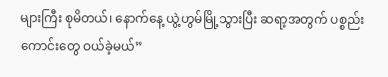များကြီး စုမိတယ်၊ နောက်နေ့ ယွဲ့ဟွမ်မြို့သွားပြီး ဆရာ့အတွက် ပစ္စည်းကောင်းတွေ ဝယ်ခဲ့မယ်”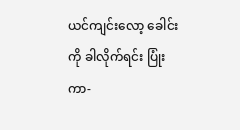ယင်ကျင်းလော့ ခေါင်းကို ခါလိုက်ရင်း ပြုံးကာ-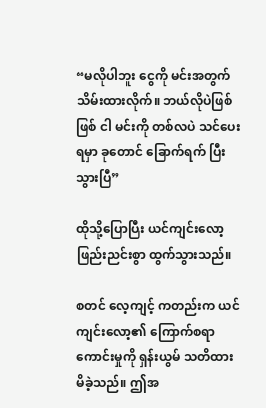“မလိုပါဘူး ငွေကို မင်းအတွက် သိမ်းထားလိုက်။ ဘယ်လိုပဲဖြစ်ဖြစ် ငါ မင်းကို တစ်လပဲ သင်ပေးရမှာ ခုတောင် ခြောက်ရက် ပြီးသွားပြီ”

ထိုသို့ပြောပြီး ယင်ကျင်းလော့ ဖြည်းညင်းစွာ ထွက်သွားသည်။

စတင် လေ့ကျင့် ကတည်းက ယင်ကျင်းလော့၏ ကြောက်စရာ ကောင်းမှုကို ရှန်းယွမ် သတိထားမိခဲ့သည်။ ဤအ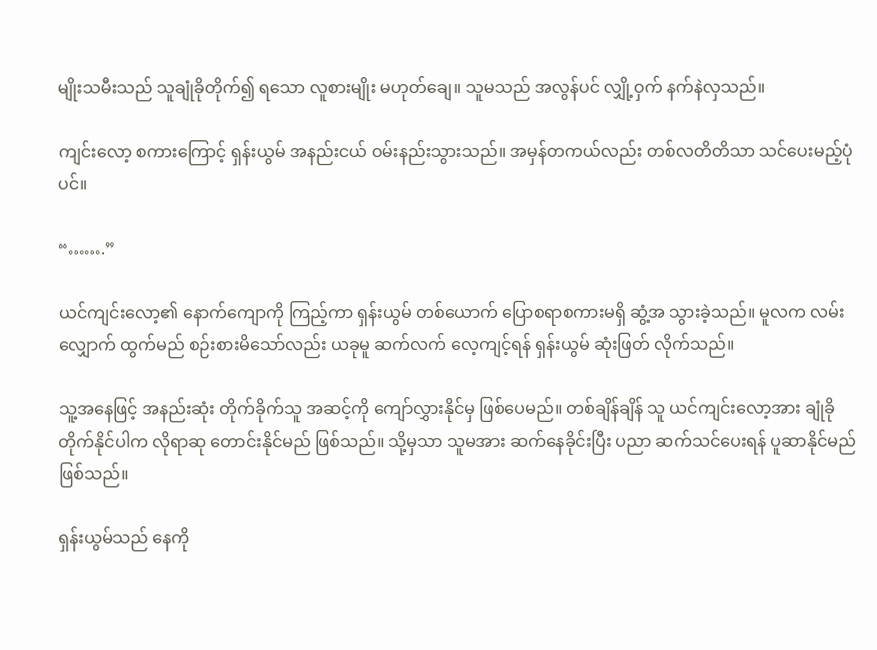မျိုးသမီးသည် သူချုံခိုတိုက်၍ ရသော လူစားမျိုး မဟုတ်ချေ။ သူမသည် အလွန်ပင် လျှို့ဝှက် နက်နဲလှသည်။

ကျင်းလော့ စကားကြောင့် ရှန်းယွမ် အနည်းငယ် ဝမ်းနည်းသွားသည်။ အမှန်တကယ်လည်း တစ်လတိတိသာ သင်ပေးမည့်ပုံပင်။

“…….”

ယင်ကျင်းလော့၏ နောက်ကျောကို ကြည့်ကာ ရှန်းယွမ် တစ်ယောက် ပြောစရာစကားမရှိ ဆွံ့အ သွားခဲ့သည်။ မူလက လမ်းလျှောက် ထွက်မည် စဉ်းစားမိသော်လည်း ယခုမူ ဆက်လက် လေ့ကျင့်ရန် ရှန်းယွမ် ဆုံးဖြတ် လိုက်သည်။

သူ့အနေဖြင့် အနည်းဆုံး တိုက်ခိုက်သူ အဆင့်ကို ကျော်လွှားနိုင်မှ ဖြစ်ပေမည်။ တစ်ချိန်ချိန် သူ ယင်ကျင်းလော့အား ချုံခို တိုက်နိုင်ပါက လိုရာဆု တောင်းနိုင်မည် ဖြစ်သည်။ သို့မှသာ သူမအား ဆက်နေခိုင်းပြီး ပညာ ဆက်သင်ပေးရန် ပူဆာနိုင်မည် ဖြစ်သည်။

ရှန်းယွမ်သည် နေကို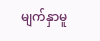မျက်နှာမူ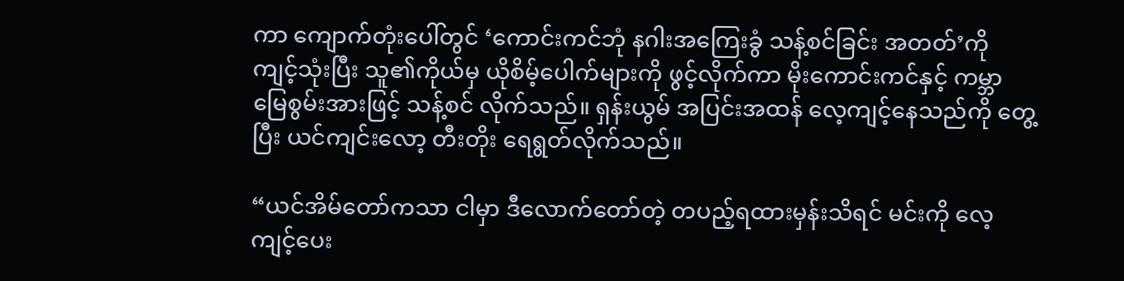ကာ ကျောက်တုံးပေါ်တွင် ‘ကောင်းကင်ဘုံ နဂါးအကြေးခွံ သန့်စင်ခြင်း အတတ်’ကို ကျင့်သုံးပြီး သူ၏ကိုယ်မှ ယိုစိမ့်ပေါက်များကို ဖွင့်လိုက်ကာ မိုးကောင်းကင်နှင့် ကမ္ဘာမြေစွမ်းအားဖြင့် သန့်စင် လိုက်သည်။ ရှန်းယွမ် အပြင်းအထန် လေ့ကျင့်နေသည်ကို တွေ့ပြီး ယင်ကျင်းလော့ တီးတိုး ရေရွတ်လိုက်သည်။

“ယင်အိမ်တော်ကသာ ငါမှာ ဒီလောက်တော်တဲ့ တပည့်ရထားမှန်းသိရင် မင်းကို လေ့ကျင့်ပေး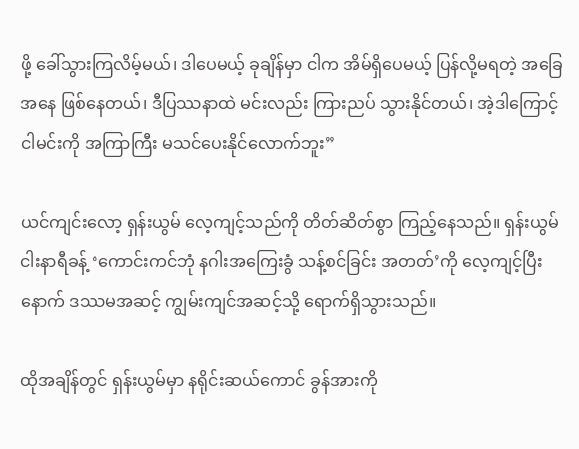ဖို့ ခေါ်သွားကြလိမ့်မယ်၊ ဒါပေမယ့် ခုချိန်မှာ ငါက အိမ်ရှိပေမယ့် ပြန်လို့မရတဲ့ အခြေအနေ ဖြစ်နေတယ်၊ ဒီပြဿနာထဲ မင်းလည်း ကြားညပ် သွားနိုင်တယ်၊ အဲ့ဒါကြောင့် ငါမင်းကို အကြာကြီး မသင်ပေးနိုင်‌လောက်ဘူး”

ယင်ကျင်းလော့ ရှန်းယွမ် လေ့ကျင့်သည်ကို တိတ်ဆိတ်စွာ ကြည့်နေသည်။ ရှန်းယွမ် ငါးနာရီခန့် ‘ကောင်းကင်ဘုံ နဂါးအကြေးခွံ သန့်စင်ခြင်း အတတ်’ကို လေ့ကျင့်ပြီးနောက် ဒဿမအဆင့် ကျွမ်းကျင်အဆင့်သို့ ရောက်ရှိသွားသည်။

ထိုအချိန်တွင် ရှန်းယွမ်မှာ နရိုင်းဆယ်ကောင် ခွန်အားကို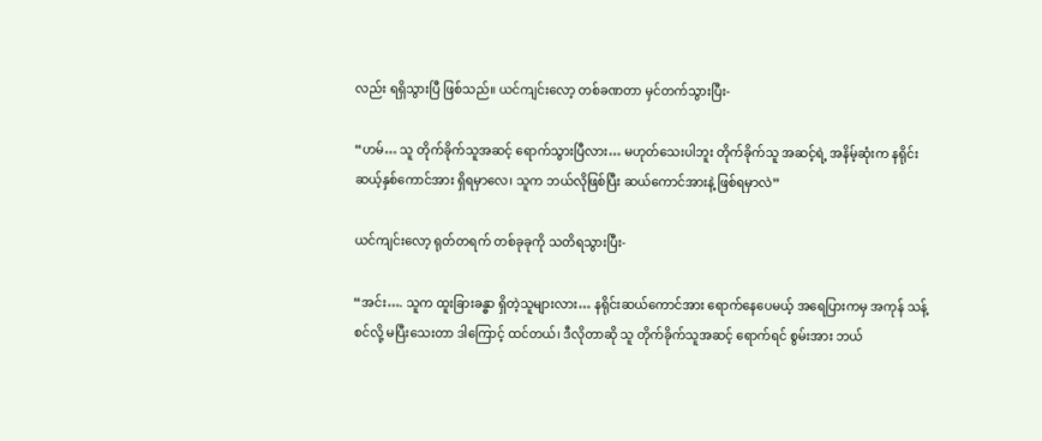လည်း ရရှိသွားပြီ ဖြစ်သည်။ ယင်ကျင်းလော့ တစ်ခဏတာ မှင်တက်သွားပြီး-

“ဟမ်… သူ တိုက်ခိုက်သူအဆင့် ရောက်သွားပြီလား… မဟုတ်သေးပါဘူး တိုက်ခိုက်သူ အဆင့်ရဲ့ အနိမ့်ဆုံးက နရိုင်းဆယ့်နှစ်ကောင်အား ရှိရမှာလေ၊ သူက ဘယ်လိုဖြစ်ပြီး ဆယ်ကောင်အားနဲ့ ဖြစ်ရမှာလဲ”

ယင်ကျင်းလော့ ရုတ်တရက် တစ်ခုခုကို သတိရသွားပြီး-

“အင်း…. သူက ထူးခြားခန္ဓာ ရှိတဲ့သူများလား… နရိုင်းဆယ်ကောင်အား ရောက်နေပေမယ့် အရေပြားကမှ အကုန် သန့်စင်လို့ မပြီးသေးတာ ဒါကြောင့် ထင်တယ်၊ ဒီလိုတာဆို သူ တိုက်ခိုက်သူအဆင့် ရောက်ရင် စွမ်းအား ဘယ်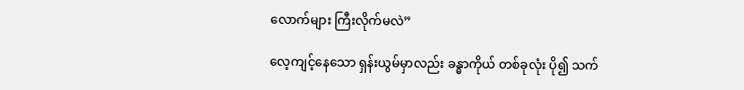လောက်များ ကြီးလိုက်မလဲ”

လေ့ကျင့်နေသော ရှန်းယွမ်မှာလည်း ခန္ဓာကိုယ် တစ်ခုလုံး ပို၍ သက်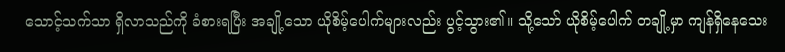သောင့်သက်သာ ရှိလာသည်ကို ခံစားရပြီး အချို့သော ယိုစိမ့်ပေါက်များလည်း ပွင့်သွား၏။ သို့သော် ယိုစိမ့်ပေါက် တချို့မှာ ကျန်ရှိနေသေး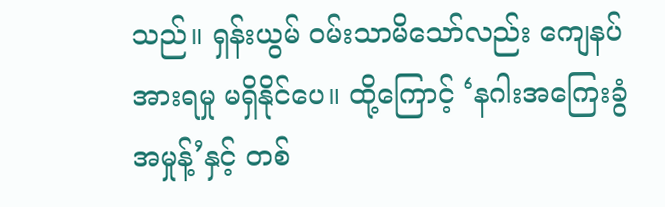သည်။ ရှန်းယွမ် ဝမ်းသာမိသော်လည်း ကျေနပ်အားရမှု မရှိနိုင်ပေ။ ထို့ကြောင့် ‘နဂါးအကြေးခွံ အမှုန့်’နှင့် တစ်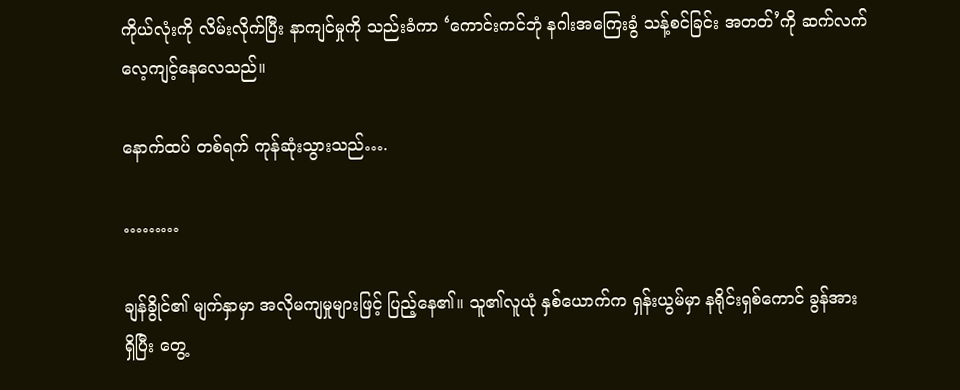ကိုယ်လုံးကို လိမ်းလိုက်ပြီး နာကျင်မှုကို သည်းခံကာ ‘ကောင်းကင်ဘုံ နဂါးအကြေးခွံ သန့်စင်ခြင်း အတတ်’ကို ဆက်လက် လေ့ကျင့်နေလေသည်။

နောက်ထပ် တစ်ရက် ကုန်ဆုံးသွားသည်….

………

ချန်ခွိုင်၏ မျက်နှာမှာ အလိုမကျမှုများဖြင့် ပြည့်‌နေ၏။ သူ၏လူယုံ နှစ်ယောက်က ရှန်းယွမ်မှာ နရိုင်းရှစ်ကောင် ခွန်အား ရှိ‌ပြီး တွေ့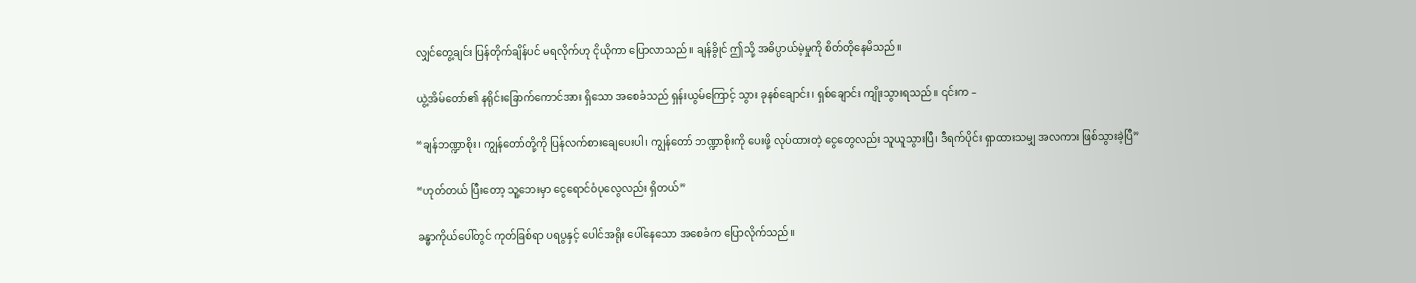လျှင်တွေ့ချင်း ပြန်တိုက်ချိန်ပင် မရလိုက်ဟု ငိုယိုကာ ပြောလာသည်။ ချန်ခွိုင် ဤသို့ အဓိပ္ပာယ်မဲ့မှုကို စိတ်တိုနေမိသည်။

ယွဲ့အိမ်တော်၏ နရိုင်းခြောက်ကောင်အား ရှိသော အစေခံသည် ရှန်းယွမ်ကြောင့် သွား ခုနစ်ချောင်း၊ ရှစ်ချောင်း ကျိုးသွားရသည်။ ၎င်းက –

“ချန်ဘဏ္ဍာစိုး၊ ကျွန်တော်တို့ကို ပြန်လက်စားချေပေးပါ၊ ကျွန်တော် ဘဏ္ဍာစိုးကို ပေးဖို့ လုပ်ထားတဲ့ ငွေတွေလည်း သူယူသွားပြီ၊ ဒီရက်ပိုင်း ရှာထားသမျှ အလကား ဖြစ်သွားခဲ့ပြီ”

“ဟုတ်တယ် ပြီးတော့ သူ့ဘေးမှာ ငွေရောင်ဝံပုလွေလည်း ရှိတယ်”

ခန္ဓာကိုယ်ပေါ်တွင် ကုတ်ခြစ်ရာ ပရပွနှင့် ပေါင်အရိုး ပေါ်နေသော အစေခံက ပြောလိုက်သည်။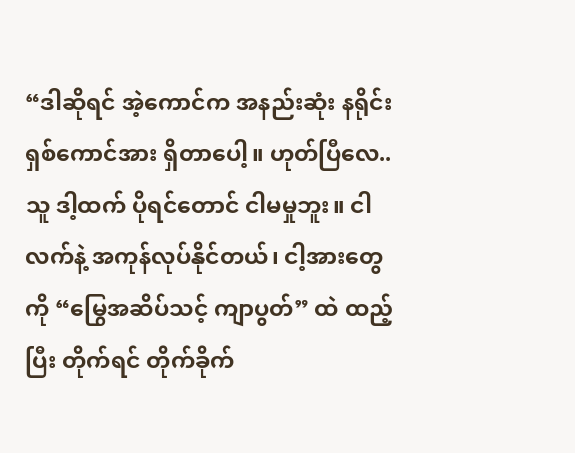“ဒါဆိုရင် အဲ့ကောင်က အနည်းဆုံး နရိုင်းရှစ်ကောင်အား ရှိတာပေါ့။ ဟုတ်ပြီလေ.. သူ ဒါ့ထက် ပိုရင်တောင် ငါမမှုဘူး။ ငါ လက်နဲ့ အကုန်လုပ်နိုင်တယ်၊ ငါ့အားတွေကို “မြွေအဆိပ်သင့် ကျာပွတ်” ထဲ ထည့်ပြီး တိုက်ရင် တိုက်ခိုက်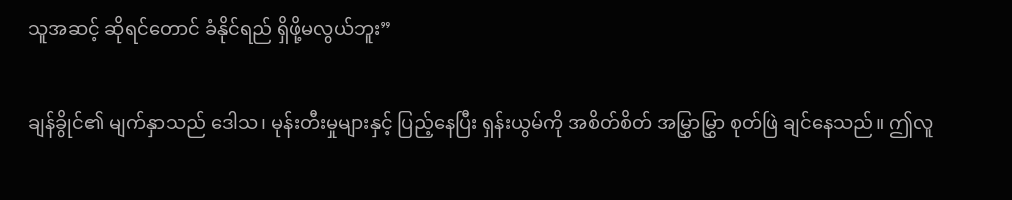သူအဆင့် ဆိုရင်တောင် ခံနိုင်ရည် ရှိဖို့မလွယ်ဘူး”

ချန်ခွိုင်၏ မျက်နှာသည် ဒေါသ၊ မုန်းတီးမှုများနှင့် ပြည့်နေပြီး ရှန်းယွမ်ကို အစိတ်စိတ် အမြွှာမြွှာ စုတ်ဖြဲ ချင်နေသည်။ ဤလူ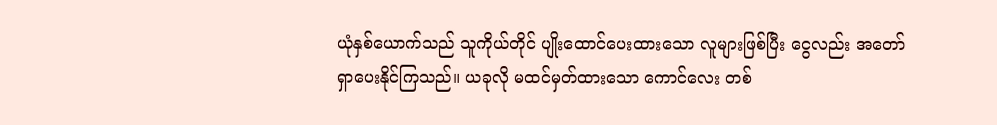ယုံနှစ်ယောက်သည် သူကိုယ်တိုင် ပျိုးထောင်ပေးထားသော လူများဖြစ်ပြီး ငွေလည်း အတော် ရှာပေးနိုင်ကြသည်။ ယခုလို မထင်မှတ်ထားသော ကောင်လေး တစ်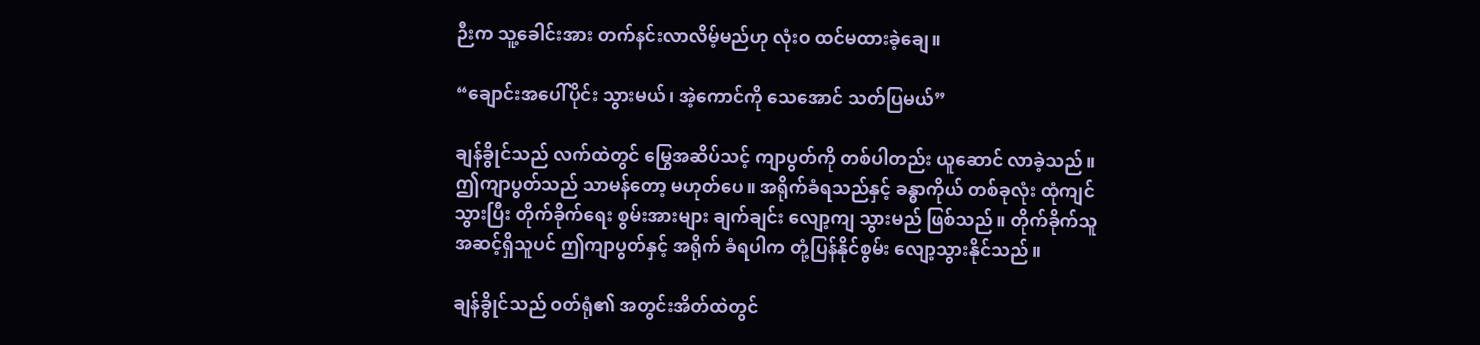ဉီးက သူ့ခေါင်းအား တက်နင်းလာလိမ့်မည်ဟု လုံးဝ ထင်မထားခဲ့ချေ။

“ချောင်းအပေါ်ပိုင်း သွားမယ်၊ အဲ့ကောင်ကို သေအောင် သတ်ပြမယ်”

ချန်ခွိုင်သည် လက်ထဲတွင် မြွေအဆိပ်သင့် ကျာပွတ်ကို တစ်ပါတည်း ယူဆောင် လာခဲ့သည်။ ဤကျာပွတ်သည် သာမန်တော့ မဟုတ်ပေ။ အရိုက်ခံရသည်နှင့် ခန္ဓာကိုယ် တစ်ခုလုံး ထုံကျင်သွားပြီး တိုက်ခိုက်ရေး စွမ်းအားများ ချက်ချင်း လျော့ကျ သွားမည် ဖြစ်သည်။ တိုက်ခိုက်သူ အဆင့်ရှိသူပင် ဤကျာပွတ်နှင့် အရိုက် ခံရပါက တုံ့ပြန်နိုင်စွမ်း လျော့သွားနိုင်သည်။

ချန်ခွိုင်သည် ဝတ်ရုံ၏ အတွင်းအိတ်ထဲတွင်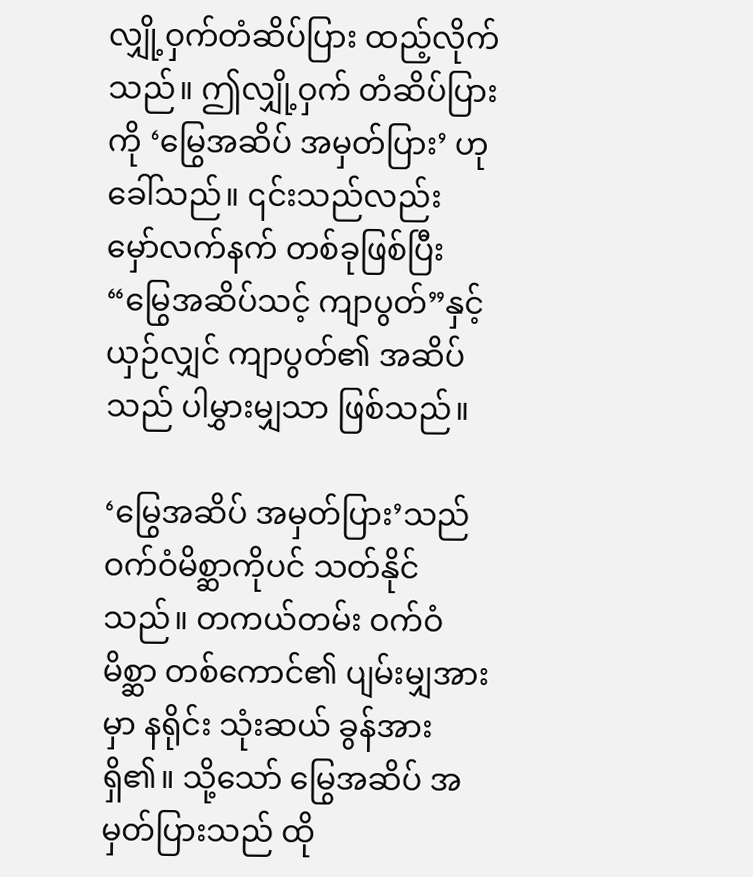လျှို့ဝှက်တံဆိပ်ပြား ထည့်လိုက်သည်။ ဤလျှို့ဝှက် တံဆိပ်ပြားကို ‘မြွေအဆိပ် အမှတ်ပြား’ ဟုခေါ်သည်။ ၎င်းသည်လည်း မှော်လက်နက် တစ်ခုဖြစ်ပြီး “မြွေအဆိပ်သင့် ကျာပွတ်”နှင့် ယှဉ်လျှင် ကျာပွတ်၏ အဆိပ်သည် ပါမွှားမျှသာ ဖြစ်သည်။

‘မြွေအဆိပ် အမှတ်ပြား’သည် ဝက်ဝံမိစ္ဆာကိုပင် သတ်နိုင်သည်။ တကယ်တမ်း ဝက်ဝံမိစ္ဆာ တစ်ကောင်၏ ပျမ်းမျှအားမှာ နရိုင်း သုံးဆယ် ခွန်အားရှိ၏။ သို့သော် မြွေအဆိပ် အမှတ်ပြားသည် ထို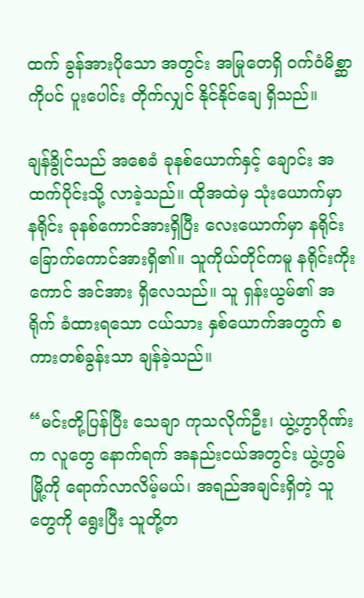ထက် ခွန်အားပိုသော အတွင်း အမြုတေရှိ ဝက်ဝံမိစ္ဆာကိုပင် ပူးပေါင်း တိုက်လျှင် ‌နိုင်နိုင်ချေ ရှိသည်။

ချန်ခွိုင်သည် အစေခံ ခုနစ်ယောက်နှင့် ချောင်း အထက်ပိုင်းသို့ လာခဲ့သည်။ ထိုအထဲမှ သုံးယောက်မှာ နရိုင်း ခုနစ်ကောင်အားရှိပြီး လေးယောက်မှာ နရိုင်း ခြောက်ကောင်အားရှိ၏။ သူကိုယ်တိုင်ကမူ နရိုင်းကိုးကောင် အင်အား ရှိလေသည်။ သူ ရှန်းယွမ်၏ အရိုက် ခံထားရသော ငယ်သား နှစ်ယောက်အတွက် စကားတစ်ခွန်းသာ ချန်ခဲ့သည်။

“မင်းတို့ပြန်ပြီး သေချာ ကုသလိုက်ဦး၊ ယွဲ့ဟွာဂိုဏ်းက လူတွေ နောက်ရက် အနည်းငယ်အတွင်း ယွဲ့ဟွမ်မြို့ကို ရောက်လာလိမ့်မယ်၊ အရည်အချင်းရှိတဲ့ သူတွေကို ရွေးပြီး သူတို့တ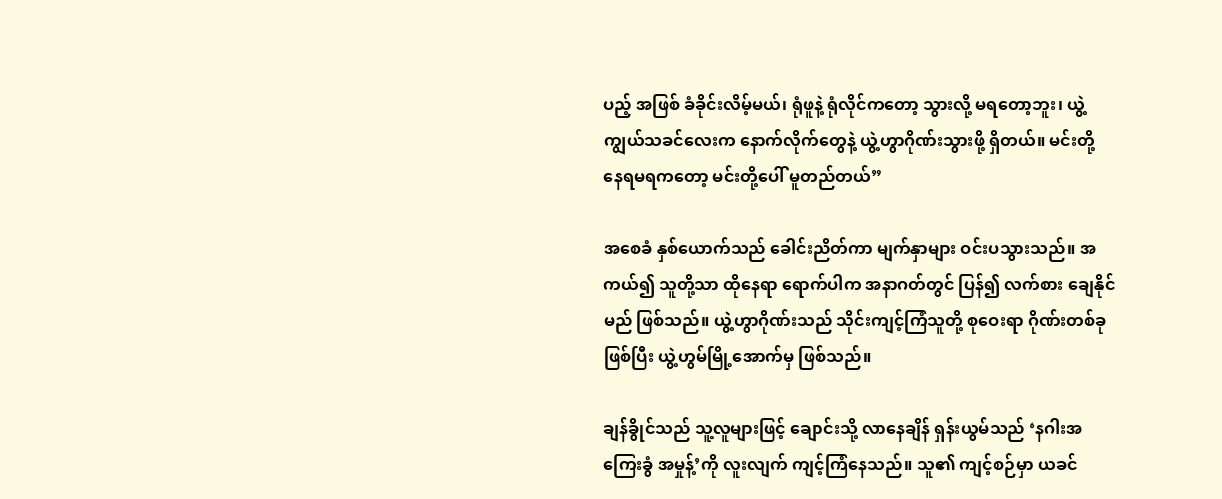ပည့် အဖြစ် ခံခိုင်းလိမ့်မယ်၊ ရုံဖူနဲ့ ရုံလိုင်ကတော့ သွားလို့ မရတော့ဘူး၊ ယွဲ့ကျွယ်သခင်လေးက နောက်လိုက်တွေနဲ့ ယွဲ့ဟွာဂိုဏ်းသွားဖို့ ရှိတယ်။ မင်းတို့ နေရမရကတော့ မင်းတို့ပေါ် မူတည်တယ်”

အစေခံ နှစ်ယောက်သည် ခေါင်းညိတ်ကာ မျက်နှာများ ဝင်းပသွားသည်။ အကယ်၍ သူတို့သာ ထိုနေရာ ရောက်ပါက အနာဂတ်တွင် ပြန်၍ လက်စား ချေနိုင်မည် ဖြစ်သည်။ ယွဲ့ဟွာဂိုဏ်းသည် သိုင်းကျင့်ကြံသူတို့ စုဝေးရာ ဂိုဏ်းတစ်ခုဖြစ်ပြီး ယွဲ့ဟွမ်မြို့အောက်မှ ဖြစ်သည်။

ချန်ခွိုင်သည် သူ့လူများဖြင့် ချောင်းသို့ လာနေချိန် ရှန်းယွမ်သည် ‘နဂါးအကြေးခွံ အမှုန့်’ကို လူးလျက် ကျင့်ကြံနေသည်။ သူ၏ ကျင့်စဉ်မှာ ယခင်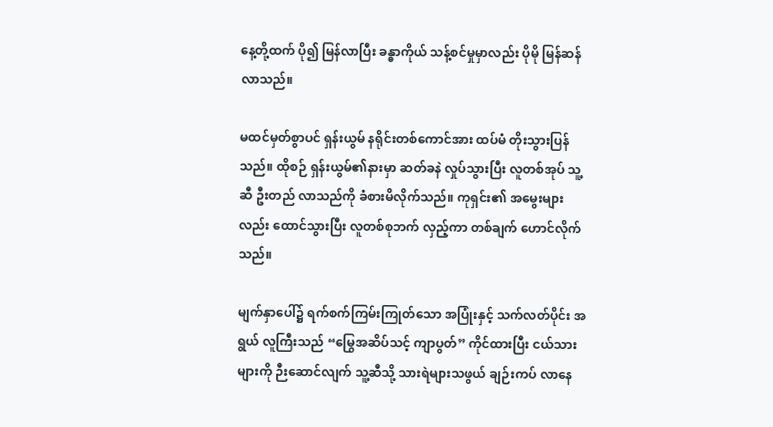နေ့တို့ထက် ပို၍ မြန်လာပြီး ခန္ဓာကိုယ် သန့်စင်မှုမှာလည်း ပိုမို မြန်ဆန်လာသည်။

မထင်မှတ်စွာပင် ရှန်းယွမ် နရိုင်းတစ်ကောင်အား ထပ်မံ တိုးသွားပြန်သည်။ ထိုစဉ် ရှန်းယွမ်၏နားမှာ ဆတ်ခနဲ လှုပ်သွားပြီး လူတစ်အုပ် သူ့ဆီ ဦးတည် လာသည်ကို ခံစားမိလိုက်သည်။ ကုရှင်း၏ အမွေးများလည်း ထောင်သွားပြီး လူတစ်စုဘက် လှည့်ကာ တစ်ချက် ဟောင်လိုက်သည်။

မျက်နှာ‌ပေါ်၌ ရက်စက်ကြမ်းကြုတ်သော အပြုံးနှင့် သက်လတ်ပိုင်း အရွယ် လူကြီးသည် “မြွေအဆိပ်သင့် ကျာပွတ်” ကိုင်ထားပြီး ငယ်သားများကို ဉီး‌ဆောင်လျက် သူ့ဆီသို့ သားရဲများသဖွယ် ချဉ်းကပ် လာနေ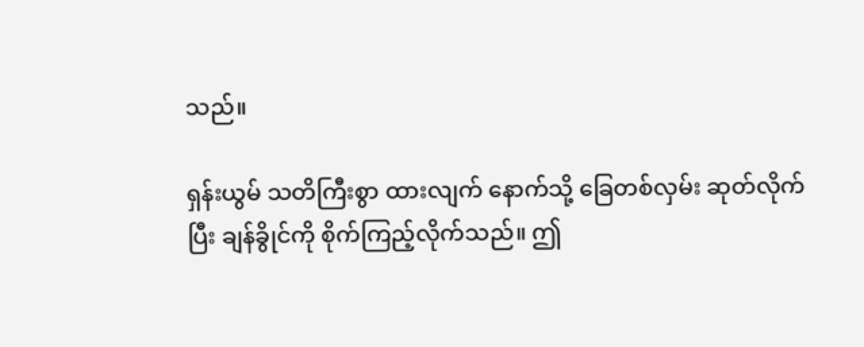သည်။

ရှန်းယွမ် သတိကြီးစွာ ထားလျက် နောက်သို့ ခြေတစ်လှမ်း ဆုတ်လိုက်ပြီး ချန်ခွိုင်ကို စိုက်ကြည့်လိုက်သည်။ ဤ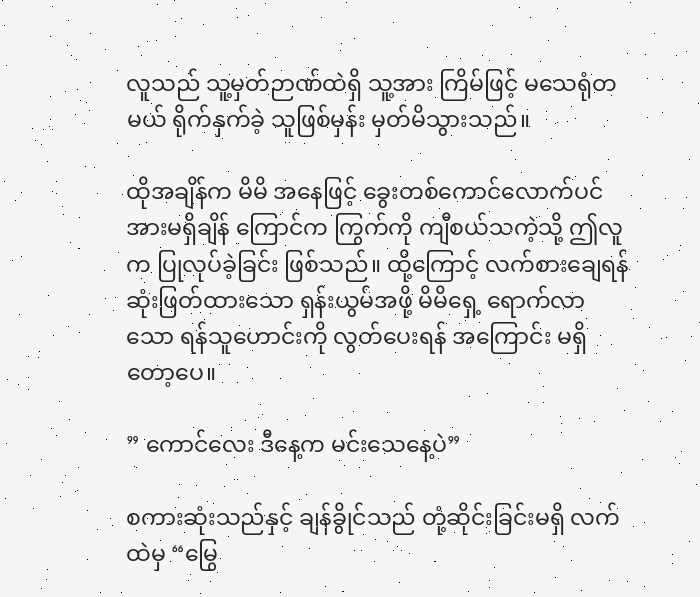လူသည် သူ့မှတ်ဉာဏ်ထဲရှိ သူ့အား ကြိမ်ဖြင့် မသေရုံတမယ် ရိုက်နှက်ခဲ့ သူဖြစ်မှန်း မှတ်မိသွားသည်။

ထိုအချိန်က မိမိ အနေဖြင့် ခွေးတစ်ကောင်လောက်ပင် အားမရှိချိန် ကြောင်က ကြွက်ကို ကျီစယ်သကဲ့သို့ ဤလူက ပြုလုပ်ခဲ့ခြင်း ဖြစ်သည်။ ထို့ကြောင့် လက်စားချေရန် ဆုံးဖြတ်ထားသော ရှန်းယွမ်အဖို့ မိမိရှေ့ ရောက်လာသော ရန်သူဟောင်းကို လွတ်ပေးရန် အကြောင်း မရှိတော့ပေ။

” ကောင်လေး ဒီနေ့က မင်းသေနေ့ပဲ”

စကားဆုံးသည်နှင့် ချန်ခွိုင်သည် တုံ့ဆိုင်းခြင်းမရှိ လက်ထဲမှ “မြွေ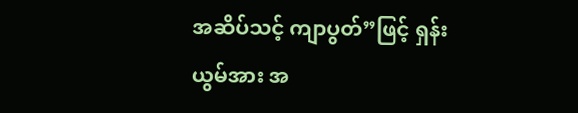အဆိပ်သင့် ကျာပွတ်”ဖြင့် ရှန်းယွမ်အား အ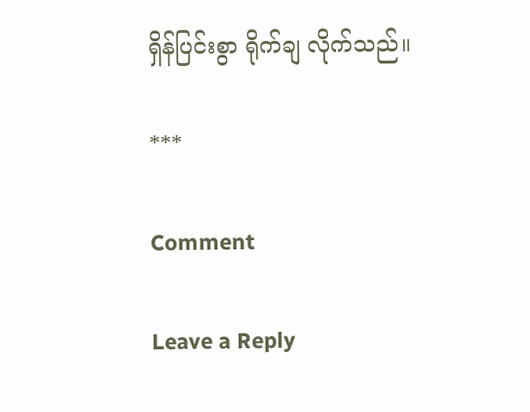ရှိန်ပြင်းစွာ ရိုက်ချ လိုက်သည်။

***

Comment

Leave a Reply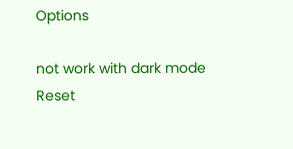Options

not work with dark mode
Reset